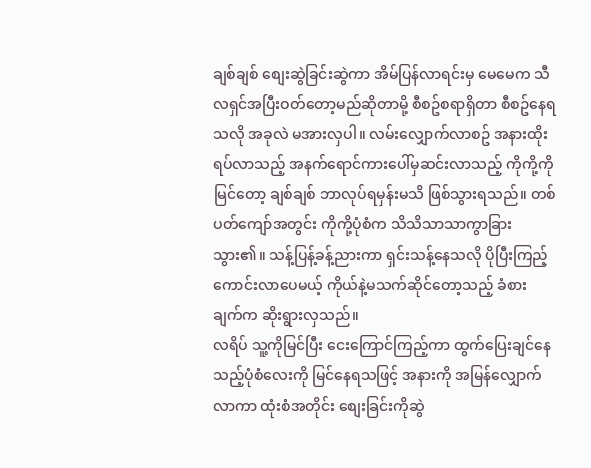ချစ်ချစ် စျေးဆွဲခြင်းဆွဲကာ အိမ်ပြန်လာရင်းမှ မေမေက သီလရှင်အပြီးဝတ်တော့မည်ဆိုတာမို့ စီစဥ်စရာရှိတာ စီစဥ်နေရသလို အခုလဲ မအားလှပါ။ လမ်းလျှောက်လာစဥ် အနားထိုးရပ်လာသည့် အနက်ရောင်ကားပေါ်မှဆင်းလာသည့် ကိုကို့ကိုမြင်တော့ ချစ်ချစ် ဘာလုပ်ရမှန်းမသိ ဖြစ်သွားရသည်။ တစ်ပတ်ကျော်အတွင်း ကိုကို့ပုံစံက သိသိသာသာကွာခြားသွား၏။ သန့်ပြန့်ခန့်ညားကာ ရှင်းသန့်နေသလို ပိုပြီးကြည့်ကောင်းလာပေမယ့် ကိုယ်နဲ့မသက်ဆိုင်တော့သည့် ခံစားချက်က ဆိုးရွားလှသည်။
လရိပ် သူ့ကိုမြင်ပြီး ငေးကြောင်ကြည့်ကာ ထွက်ပြေးချင်နေသည့်ပုံစံလေးကို မြင်နေရသဖြင့် အနားကို အမြန်လျှောက်လာကာ ထုံးစံအတိုင်း စျေးခြင်းကိုဆွဲ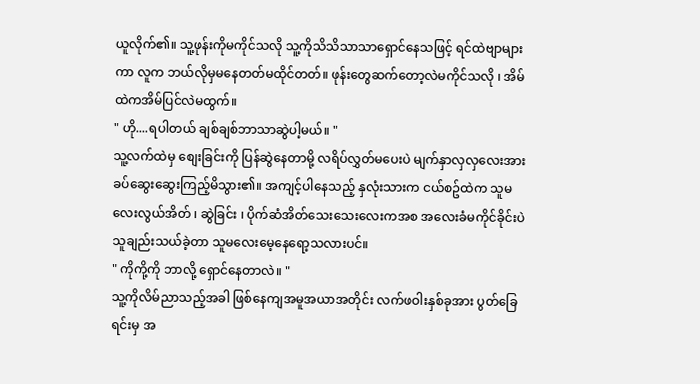ယူလိုက်၏။ သူ့ဖုန်းကိုမကိုင်သလို သူ့ကိုသိသိသာသာရှောင်နေသဖြင့် ရင်ထဲဗျာများကာ လူက ဘယ်လိုမှမနေတတ်မထိုင်တတ်။ ဖုန်းတွေဆက်တော့လဲမကိုင်သလို ၊ အိမ်ထဲကအိမ်ပြင်လဲမထွက်။
" ဟို....ရပါတယ် ချစ်ချစ်ဘာသာဆွဲပါ့မယ်။ "
သူ့လက်ထဲမှ စျေးခြင်းကို ပြန်ဆွဲနေတာမို့ လရိပ်လွှတ်မပေးပဲ မျက်နှာလှလှလေးအား ခပ်ဆွေးဆွေးကြည့်မိသွား၏။ အကျင့်ပါနေသည့် နှလုံးသားက ငယ်စဥ်ထဲက သူမလေးလွယ်အိတ် ၊ ဆွဲခြင်း ၊ ပိုက်ဆံအိတ်သေးသေးလေးကအစ အလေးခံမကိုင်ခိုင်းပဲ သူချည်းသယ်ခဲ့တာ သူမလေးမေ့နေရော့သလားပင်။
" ကိုကို့ကို ဘာလို့ ရှောင်နေတာလဲ။ "
သူ့ကိုလိမ်ညာသည့်အခါ ဖြစ်နေကျအမူအယာအတိုင်း လက်ဖဝါးနှစ်ခုအား ပွတ်ခြေရင်းမှ အ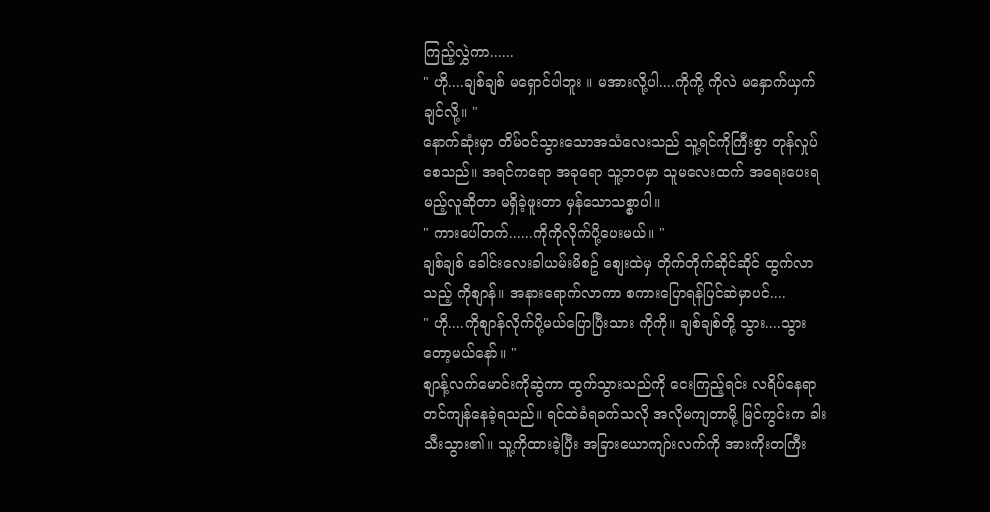ကြည့်လွှဲကာ......
" ဟို....ချစ်ချစ် မရှောင်ပါဘူး ။ မအားလို့ပါ....ကိုကို့ ကိုလဲ မနှောက်ယှက်ချင်လို့။ "
နောက်ဆုံးမှာ တိမ်ဝင်သွားသောအသံလေးသည် သူ့ရင်ကိုကြီးစွာ တုန်လှုပ်စေသည်။ အရင်ကရော အခုရော သူ့ဘဝမှာ သူမလေးထက် အရေးပေးရမည့်လူဆိုတာ မရှိခဲ့ဖူးတာ မှန်သောသစ္စာပါ။
" ကားပေါ်တက်......ကိုကိုလိုက်ပို့ပေးမယ်။ "
ချစ်ချစ် ခေါင်းလေးခါယမ်းမိစဥ် စျေးထဲမှ တိုက်တိုက်ဆိုင်ဆိုင် ထွက်လာသည့် ကိုစျာန်။ အနားရောက်လာကာ စကားပြောရန်ပြင်ဆဲမှာပင်....
" ဟို....ကိုစျာန်လိုက်ပို့မယ်ပြောပြီးသား ကိုကို။ ချစ်ချစ်တို့ သွား....သွားတော့မယ်နော်။ "
စျာန့်လက်မောင်းကိုဆွဲကာ ထွက်သွားသည်ကို ငေးကြည့်ရင်း လရိပ်နေရာတင်ကျန်နေခဲ့ရသည်။ ရင်ထဲခံရခက်သလို အလိုမကျတာမို့ မြင်ကွင်းက ခါးသီးသွား၏။ သူ့ကိုထားခဲ့ပြီး အခြားယောကျာ်းလက်ကို အားကိုးတကြီး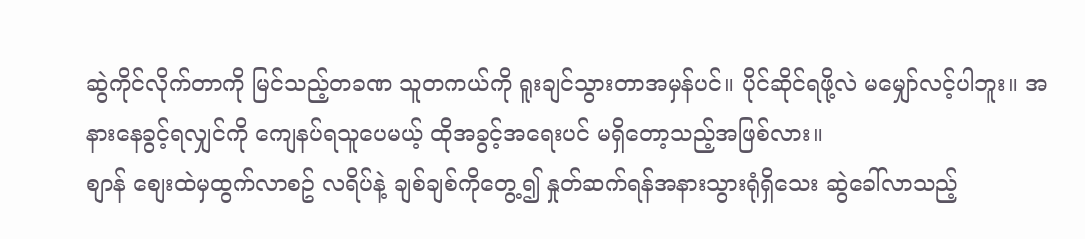ဆွဲကိုင်လိုက်တာကို မြင်သည့်တခဏ သူတကယ်ကို ရူးချင်သွားတာအမှန်ပင်။ ပိုင်ဆိုင်ရဖို့လဲ မမျှော်လင့်ပါဘူး။ အနားနေခွင့်ရလျှင်ကို ကျေနပ်ရသူပေမယ့် ထိုအခွင့်အရေးပင် မရှိတော့သည့်အဖြစ်လား။
စျာန် စျေးထဲမှထွက်လာစဥ် လရိပ်နဲ့ ချစ်ချစ်ကိုတွေ့၍ နှုတ်ဆက်ရန်အနားသွားရုံရှိသေး ဆွဲခေါ်လာသည့်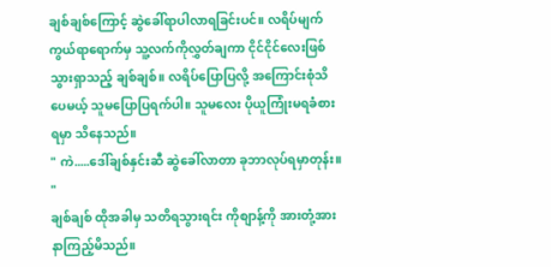ချစ်ချစ်ကြောင့် ဆွဲခေါ်ရာပါလာရခြင်းပင်။ လရိပ်မျက်ကွယ်ရာရောက်မှ သူ့လက်ကိုလွှတ်ချကာ ငိုင်ငိုင်လေးဖြစ်သွားရှာသည့် ချစ်ချစ်။ လရိပ်ပြောပြလို့ အကြောင်းစုံသိပေမယ့် သူမပြောပြရက်ပါ။ သူမလေး ပိုယူကြုံးမရခံစားရမှာ သိနေသည်။
" ကဲ.....ဒေါ်ချစ်နှင်းဆီ ဆွဲခေါ်လာတာ ခုဘာလုပ်ရမှာတုန်း။ "
ချစ်ချစ် ထိုအခါမှ သတိရသွားရင်း ကိုစျာန့်ကို အားတုံ့အားနာကြည့်မိသည်။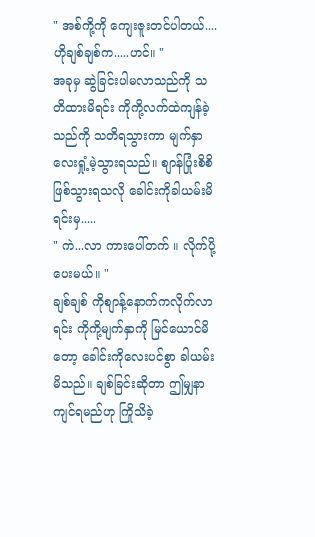" အစ်ကို့ကို ကျေးဇူးတင်ပါတယ်.... ဟိုချစ်ချစ်က.....ဟင်။ "
အခုမှ ဆွဲခြင်းပါမလာသည်ကို သတိထားမိရင်း ကိုကို့လက်ထဲကျန်ခဲ့သည်ကို သတိရသွားကာ မျက်နှာလေးရှုံ့မဲ့သွားရသည်။ စျာန်ပြုံးစိစိဖြစ်သွားရသလို ခေါင်းကိုခါယမ်းမိရင်းမှ.....
" ကဲ...လာ ကားပေါ်တက် ။ လိုက်ပို့ပေးမယ်။ "
ချစ်ချစ် ကိုစျာန့်နောက်ကလိုက်လာရင်း ကိုကို့မျက်နှာကို မြင်ယောင်မိတော့ ခေါင်းကိုလေးပင်စွာ ခါယမ်းမိသည်။ ချစ်ခြင်းဆိုတာ ဤမျှနာကျင်ရမည်ဟု ကြိုသိခဲ့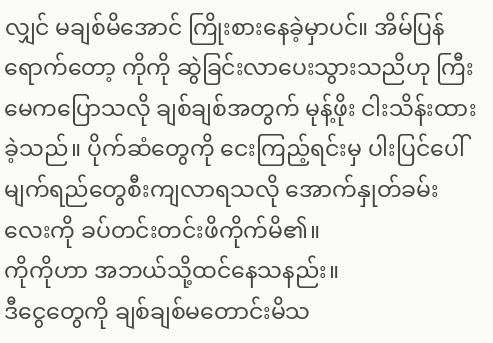လျှင် မချစ်မိအောင် ကြိုးစားနေခဲ့မှာပင်။ အိမ်ပြန်ရောက်တော့ ကိုကို ဆွဲခြင်းလာပေးသွားသညိဟု ကြီးမေကပြောသလို ချစ်ချစ်အတွက် မုန့်ဖိုး ငါးသိန်းထားခဲ့သည်။ ပိုက်ဆံတွေကို ငေးကြည့်ရင်းမှ ပါးပြင်ပေါ် မျက်ရည်တွေစီးကျလာရသလို အောက်နှုတ်ခမ်းလေးကို ခပ်တင်းတင်းဖိကိုက်မိ၏။
ကိုကိုဟာ အဘယ်သို့ထင်နေသနည်း။
ဒီငွေတွေကို ချစ်ချစ်မတောင်းမိသ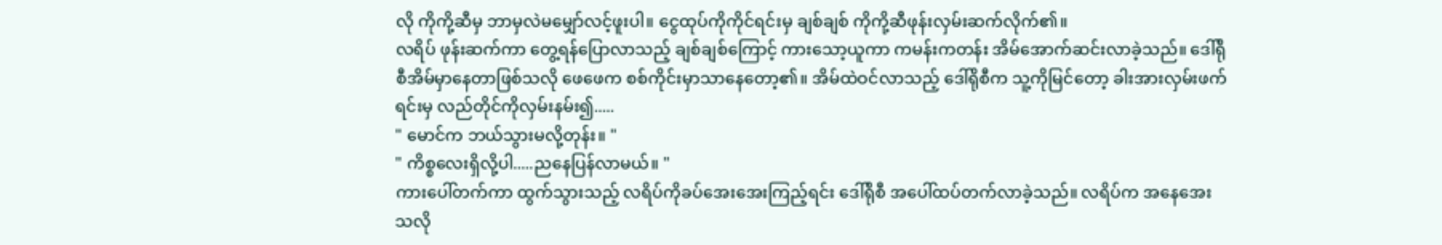လို ကိုကို့ဆီမှ ဘာမှလဲမမျှော်လင့်ဖူးပါ။ ငွေထုပ်ကိုကိုင်ရင်းမှ ချစ်ချစ် ကိုကို့ဆီဖုန်းလှမ်းဆက်လိုက်၏။
လရိပ် ဖုန်းဆက်ကာ တွေ့ရန်ပြောလာသည့် ချစ်ချစ်ကြောင့် ကားသော့ယူကာ ကမန်းကတန်း အိမ်အောက်ဆင်းလာခဲ့သည်။ ဒေါ်ရိုစီအိမ်မှာနေတာဖြစ်သလို ဖေဖေက စစ်ကိုင်းမှာသာနေတော့၏။ အိမ်ထဲဝင်လာသည့် ဒေါ်ရိုစီက သူ့ကိုမြင်တော့ ခါးအားလှမ်းဖက်ရင်းမှ လည်တိုင်ကိုလှမ်းနမ်း၍.....
" မောင်က ဘယ်သွားမလို့တုန်း။ "
" ကိစ္စလေးရှိလို့ပါ.....ညနေပြန်လာမယ်။ "
ကားပေါ်တက်ကာ ထွက်သွားသည့် လရိပ်ကိုခပ်အေးအေးကြည့်ရင်း ဒေါ်ရိုစီ အပေါ်ထပ်တက်လာခဲ့သည်။ လရိပ်က အနေအေးသလို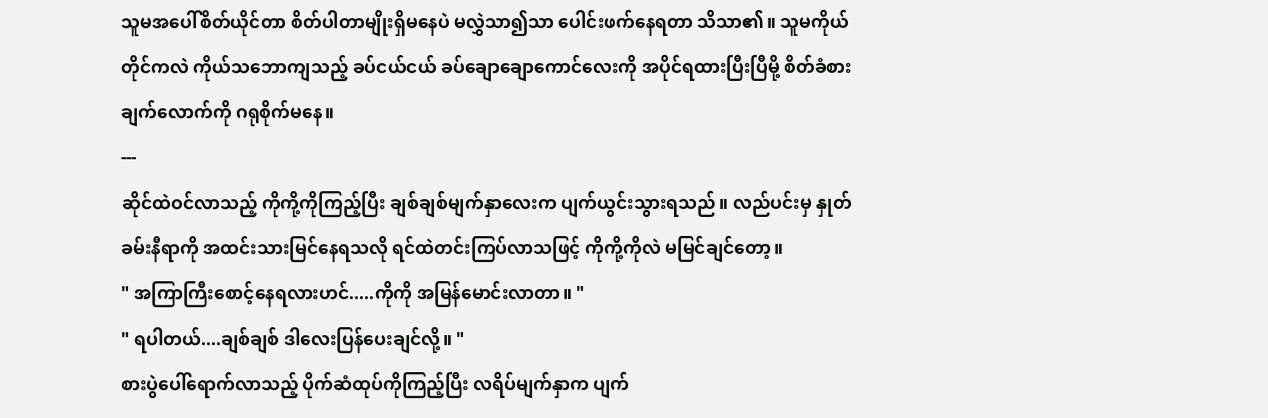သူမအပေါ်စိတ်ယိုင်တာ စိတ်ပါတာမျိုးရှိမနေပဲ မလွှဲသာ၍သာ ပေါင်းဖက်နေရတာ သိသာ၏။ သူမကိုယ်တိုင်ကလဲ ကိုယ်သဘောကျသည့် ခပ်ငယ်ငယ် ခပ်ချောချောကောင်လေးကို အပိုင်ရထားပြီးပြီမို့ စိတ်ခံစားချက်လောက်ကို ဂရုစိုက်မနေ။
---
ဆိုင်ထဲဝင်လာသည့် ကိုကို့ကိုကြည့်ပြီး ချစ်ချစ်မျက်နှာလေးက ပျက်ယွင်းသွားရသည်။ လည်ပင်းမှ နှုတ်ခမ်းနီရာကို အထင်းသားမြင်နေရသလို ရင်ထဲတင်းကြပ်လာသဖြင့် ကိုကို့ကိုလဲ မမြင်ချင်တော့။
" အကြာကြီးစောင့်နေရလားဟင်.....ကိုကို အမြန်မောင်းလာတာ။ "
" ရပါတယ်....ချစ်ချစ် ဒါလေးပြန်ပေးချင်လို့။ "
စားပွဲပေါ်ရောက်လာသည့် ပိုက်ဆံထုပ်ကိုကြည့်ပြီး လရိပ်မျက်နှာက ပျက်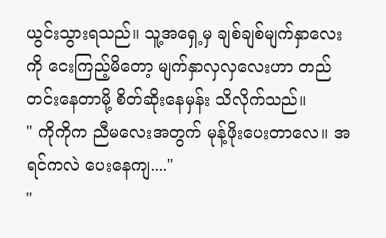ယွင်းသွားရသည်။ သူ့အရှေ့မှ ချစ်ချစ်မျက်နှာလေးကို ငေးကြည့်မိတော့ မျက်နှာလှလှလေးဟာ တည်တင်းနေတာမို့ စိတ်ဆိုးနေမှန်း သိလိုက်သည်။
" ကိုကိုက ညီမလေးအတွက် မုန့်ဖိုးပေးတာလေ။ အရင်ကလဲ ပေးနေကျ...."
"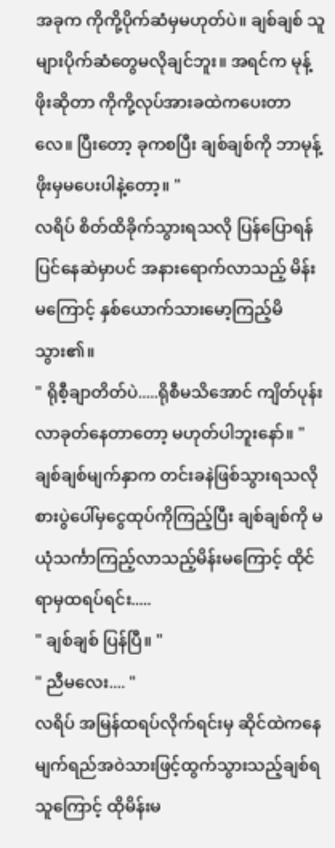အခုက ကိုကို့ပိုက်ဆံမှမဟုတ်ပဲ။ ချစ်ချစ် သူများပိုက်ဆံတွေမလိုချင်ဘူး။ အရင်က မုန့်ဖိုးဆိုတာ ကိုကို့လုပ်အားခထဲကပေးတာလေ။ ပြီးတော့ ခုကစပြီး ချစ်ချစ်ကို ဘာမုန့်ဖိုးမှမပေးပါနဲ့တော့။ "
လရိပ် စိတ်ထိခိုက်သွားရသလို ပြန်ပြောရန်ပြင်နေဆဲမှာပင် အနားရောက်လာသည့် မိန်းမကြောင့် နှစ်ယောက်သားမော့ကြည့်မိသွား၏။
" ရိုစီ့ချာတိတ်ပဲ.....ရိုစီမသိအောင် ကျိတ်ပုန်းလာခုတ်နေတာတော့ မဟုတ်ပါဘူးနော်။ "
ချစ်ချစ်မျက်နှာက တင်းခနဲဖြစ်သွားရသလို စားပွဲပေါ်မှငွေထုပ်ကိုကြည့်ပြီး ချစ်ချစ်ကို မယုံသင်္ကာကြည့်လာသည့်မိန်းမကြောင့် ထိုင်ရာမှထရပ်ရင်း.....
" ချစ်ချစ် ပြန်ပြီ။ "
" ညီမလေး.... "
လရိပ် အမြန်ထရပ်လိုက်ရင်းမှ ဆိုင်ထဲကနေ မျက်ရည်အဝဲသားဖြင့်ထွက်သွားသည့်ချစ်ရသူကြောင့် ထိုမိန်းမ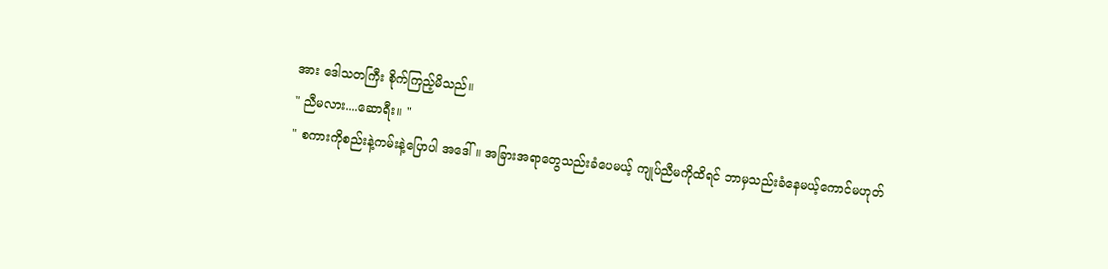အား ဒေါသတကြီး စိုက်ကြည့်မိသည်။
" ညီမလား....ဆောရီး။ "
" စကားကိုစည်းနဲ့ကမ်းနဲ့ပြောပါ အဒေါ်။ အခြားအရာတွေသည်းခံပေမယ့် ကျုပ်ညီမကိုထိရင် ဘာမှသည်းခံနေမယ့်ကောင်မဟုတ်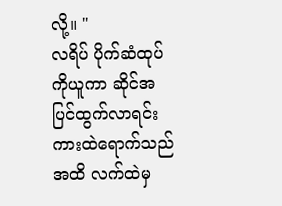လို့။ "
လရိပ် ပိုက်ဆံထုပ်ကိုယူကာ ဆိုင်အပြင်ထွက်လာရင်း ကားထဲရောက်သည်အထိ လက်ထဲမှ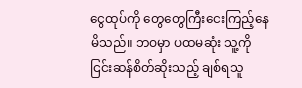ငွေထုပ်ကို တွေတွေကြီးငေးကြည့်နေမိသည်။ ဘဝမှာ ပထမဆုံး သူ့ကို ငြင်းဆန်စိတ်ဆိုးသည့် ချစ်ရသူ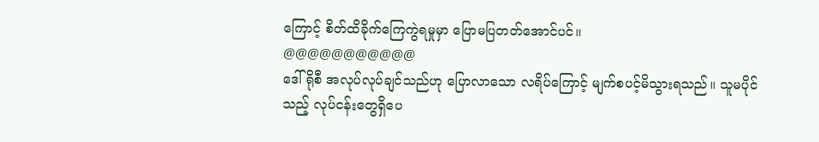ကြောင့် စိတ်ထိခိုက်ကြေကွဲရမှုမှာ ပြောမပြတတ်အောင်ပင်။
@@@@@@@@@@@
ဒေါ်ရိုစီ အလုပ်လုပ်ချင်သည်ဟု ပြောလာသော လရိပ်ကြောင့် မျက်စပင့်မိသွားရသည်။ သူမပိုင်သည့် လုပ်ငန်းတွေရှိပေ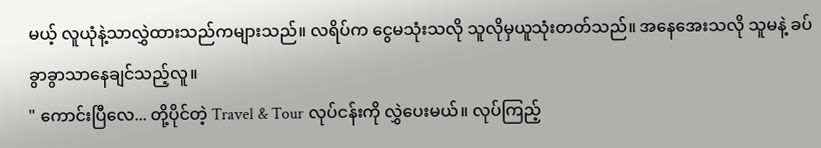မယ့် လူယုံနဲ့သာလွှဲထားသည်ကများသည်။ လရိပ်က ငွေမသုံးသလို သူလိုမှယူသုံးတတ်သည်။ အနေအေးသလို သူမနဲ့ ခပ်ခွာခွာသာနေချင်သည့်လူ။
" ကောင်းပြီလေ... တို့ပိုင်တဲ့ Travel & Tour လုပ်ငန်းကို လွှဲပေးမယ်။ လုပ်ကြည့်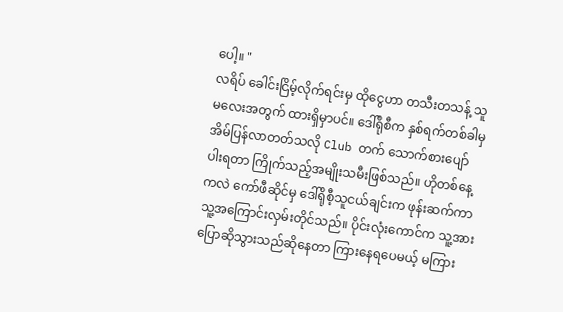ပေါ့။ "
လရိပ် ခေါင်းငြိမ့်လိုက်ရင်းမှ ထိုငွေဟာ တသီးတသန့် သူမလေးအတွက် ထားရှိမှာပင်။ ဒေါ်ရိုစီက နှစ်ရက်တစ်ခါမှ အိမ်ပြန်လာတတ်သလို Club တက် သောက်စားပျော်ပါးရတာ ကြိုက်သည့်အမျိုးသမီးဖြစ်သည်။ ဟိုတစ်နေ့ကလဲ ကော်ဖီဆိုင်မှ ဒေါ်ရိုစီ့သူငယ်ချင်းက ဖုန်းဆက်ကာ သူ့အကြောင်းလှမ်းတိုင်သည်။ ပိုင်းလုံးကောင်က သူ့အား ပြောဆိုသွားသည်ဆိုနေတာ ကြားနေရပေမယ့် မကြား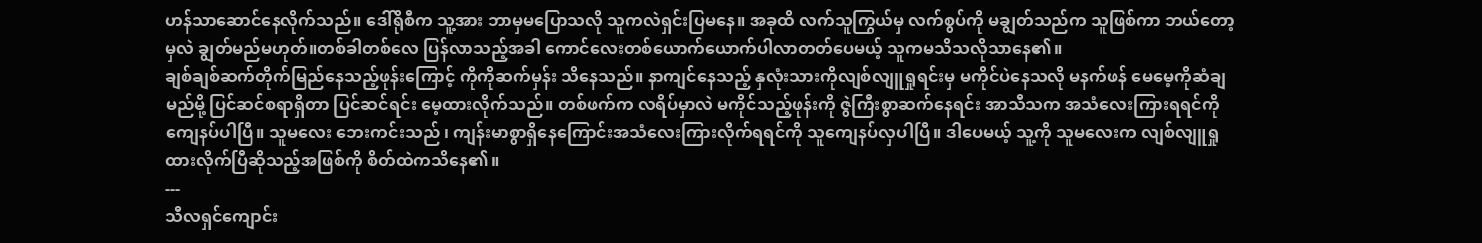ဟန်သာဆောင်နေလိုက်သည်။ ဒေါ်ရိုစီက သူ့အား ဘာမှမပြောသလို သူကလဲရှင်းပြမနေ။ အခုထိ လက်သူကြွယ်မှ လက်စွပ်ကို မချွတ်သည်က သူဖြစ်ကာ ဘယ်တော့မှလဲ ချွတ်မည်မဟုတ်။တစ်ခါတစ်လေ ပြန်လာသည့်အခါ ကောင်လေးတစ်ယောက်ယောက်ပါလာတတ်ပေမယ့် သူကမသိသလိုသာနေ၏။
ချစ်ချစ်ဆက်တိုက်မြည်နေသည့်ဖုန်းကြောင့် ကိုကိုဆက်မှန်း သိနေသည်။ နာကျင်နေသည့် နှလုံးသားကိုလျစ်လျူရှုရင်းမှ မကိုင်ပဲနေသလို မနက်ဖန် မေမေ့ကိုဆံချမည်မို့ ပြင်ဆင်စရာရှိတာ ပြင်ဆင်ရင်း မေ့ထားလိုက်သည်။ တစ်ဖက်က လရိပ်မှာလဲ မကိုင်သည့်ဖုန်းကို ဇွဲကြီးစွာဆက်နေရင်း အာသီသက အသံလေးကြားရရင်ကို ကျေနပ်ပါပြီ။ သူမလေး ဘေးကင်းသည် ၊ ကျန်းမာစွာရှိနေကြောင်းအသံလေးကြားလိုက်ရရင်ကို သူကျေနပ်လှပါပြီ။ ဒါပေမယ့် သူ့ကို သူမလေးက လျစ်လျူရှုထားလိုက်ပြီဆိုသည့်အဖြစ်ကို စိတ်ထဲကသိနေ၏။
---
သီလရှင်ကျောင်း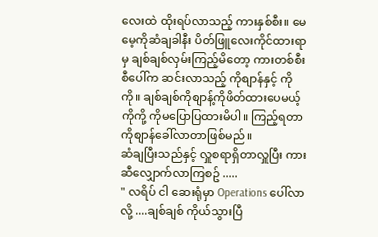လေးထဲ ထိုးရပ်လာသည့် ကားနှစ်စီး။ မေမေ့ကိုဆံချခါနီး ပိတ်ဖြူလေးကိုင်ထားရာမှ ချစ်ချစ်လှမ်းကြည့်မိတော့ ကားတစ်စီးစီပေါ်က ဆင်းလာသည့် ကိုစျာန်နှင့် ကိုကို။ ချစ်ချစ်ကိုစျာန့်ကိုဖိတ်ထားပေမယ့် ကိုကို့ ကိုမပြောပြထားမိပါ။ ကြည့်ရတာ ကိုစျာန်ခေါ်လာတာဖြစ်မည်။
ဆံချပြီးသည်နှင့် လှူစရာရှိတာလှူပြီး ကားဆီလျှောက်လာကြစဥ် .....
" လရိပ် ငါ ဆေးရုံမှာ Operations ပေါ်လာလို့ ....ချစ်ချစ် ကိုယ်သွားပြီ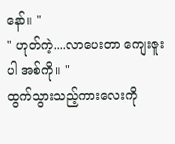နော်။ "
" ဟုတ်ကဲ့....လာပေးတာ ကျေးဇူးပါ အစ်ကို။ "
ထွက်သွားသည့်ကားလေးကို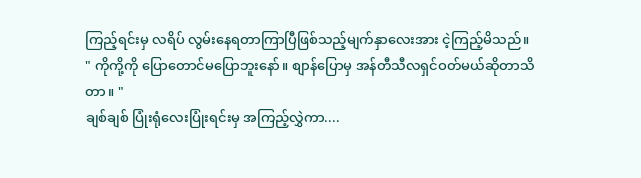ကြည့်ရင်းမှ လရိပ် လွမ်းနေရတာကြာပြီဖြစ်သည့်မျက်နှာလေးအား ငဲ့ကြည့်မိသည်။
" ကိုကို့ကို ပြောတောင်မပြောဘူးနော်။ စျာန်ပြောမှ အန်တီသီလရှင်ဝတ်မယ်ဆိုတာသိတာ။ "
ချစ်ချစ် ပြုံးရုံလေးပြုံးရင်းမှ အကြည့်လွှဲကာ....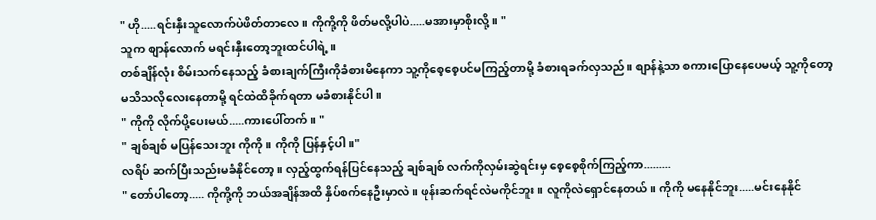" ဟို.....ရင်းနှီးသူလောက်ပဲဖိတ်တာလေ။ ကိုကို့ကို ဖိတ်မလို့ပါပဲ.....မအားမှာစိုးလို့။ "
သူက စျာန်လောက် မရင်းနှီးတော့ဘူးထင်ပါရဲ့။
တစ်ချိန်လုံး စိမ်းသက်နေသည့် ခံစားချက်ကြီးကိုခံစားမိနေကာ သူ့ကိုစေ့စေ့ပင်မကြည့်တာမို့ ခံစားရခက်လှသည်။ စျာန်နဲ့သာ စကားပြောနေပေမယ့် သူ့ကိုတော့ မသိသလိုလေးနေတာမို့ ရင်ထဲထိခိုက်ရတာ မခံစားနိုင်ပါ။
" ကိုကို လိုက်ပို့ပေးမယ်.....ကားပေါ်တက် ။ "
" ချစ်ချစ် မပြန်သေးဘူး ကိုကို။ ကိုကို ပြန်နှင့်ပါ။"
လရိပ် ဆက်ပြီးသည်းမခံနိုင်တော့။ လှည့်ထွက်ရန်ပြင်နေသည့် ချစ်ချစ် လက်ကိုလှမ်းဆွဲရင်းမှ စေ့စေ့စိုက်ကြည့်ကာ.........
" တော်ပါတော့..... ကိုကို့ကို ဘယ်အချိန်အထိ နှိပ်စက်နေဦးမှာလဲ။ ဖုန်းဆက်ရင်လဲမကိုင်ဘူး။ လူကိုလဲရှောင်နေတယ်။ ကိုကို မနေနိုင်ဘူး.....မင်းနေနိုင်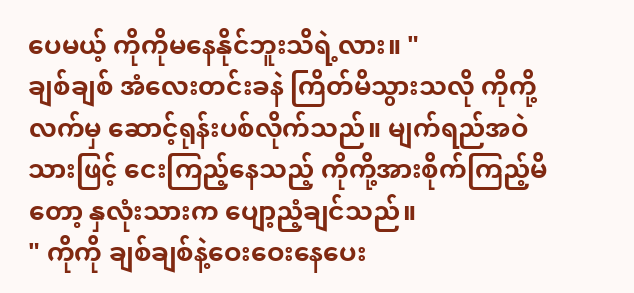ပေမယ့် ကိုကိုမနေနိုင်ဘူးသိရဲ့လား။ "
ချစ်ချစ် အံလေးတင်းခနဲ ကြိတ်မိသွားသလို ကိုကို့လက်မှ ဆောင့်ရုန်းပစ်လိုက်သည်။ မျက်ရည်အဝဲသားဖြင့် ငေးကြည့်နေသည့် ကိုကို့အားစိုက်ကြည့်မိတော့ နှလုံးသားက ပျော့ညံ့ချင်သည်။
" ကိုကို ချစ်ချစ်နဲ့ဝေးဝေးနေပေး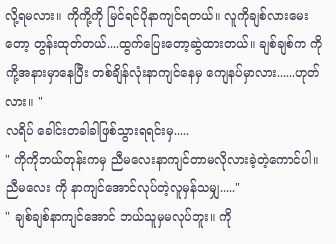လို့ရမလား။ ကိုကို့ကို မြင်ရင်ပိုနာကျင်ရတယ်။ လူကိုချစ်လားမေးတော့ တွန်းထုတ်တယ်....ထွက်ပြေးတော့ဆွဲထားတယ်။ ချစ်ချစ်က ကိုကို့အနားမှာနေပြီး တစ်ချိန်လုံးနာကျင်နေမှ ကျေနပ်မှာလား......ဟုတ်လား။ "
လရိပ် ခေါင်းတခါခါဖြစ်သွားရရင်းမှ.....
" ကိုကိုဘယ်တုန်းကမှ ညီမလေးနာကျင်တာမလိုလားခဲ့တဲ့ကောင်ပါ။ ညီမလေး ကို နာကျင်အောင်လုပ်တဲ့လူမှန်သမျှ....."
" ချစ်ချစ်နာကျင်အောင် ဘယ်သူမှမလုပ်ဘူး။ ကို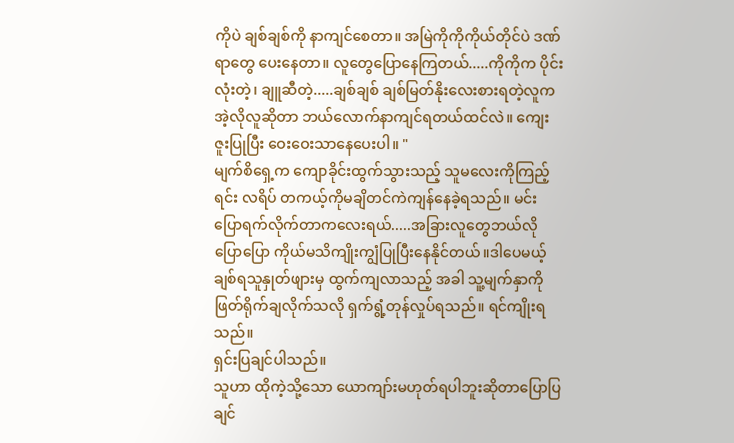ကိုပဲ ချစ်ချစ်ကို နာကျင်စေတာ။ အမြဲကိုကိုကိုယ်တိုင်ပဲ ဒဏ်ရာတွေ ပေးနေတာ။ လူတွေပြောနေကြတယ်.....ကိုကိုက ပိုင်းလုံးတဲ့၊ ချူဆီတဲ့.....ချစ်ချစ် ချစ်မြတ်နိုးလေးစားရတဲ့လူက အဲ့လိုလူဆိုတာ ဘယ်လောက်နာကျင်ရတယ်ထင်လဲ။ ကျေးဇူးပြုပြီး ဝေးဝေးသာနေပေးပါ။ "
မျက်စိရှေ့က ကျောခိုင်းထွက်သွားသည့် သူမလေးကိုကြည့်ရင်း လရိပ် တကယ့်ကိုမချိတင်ကဲကျန်နေခဲ့ရသည်။ မင်းပြောရက်လိုက်တာကလေးရယ်.....အခြားလူတွေဘယ်လိုပြောပြော ကိုယ်မသိကျိုးကျွံပြုပြီးနေနိုင်တယ်။ဒါပေမယ့် ချစ်ရသူနှုတ်ဖျားမှ ထွက်ကျလာသည့် အခါ သူ့မျက်နှာကိုဖြတ်ရိုက်ချလိုက်သလို ရှက်ရွံ့တုန်လှုပ်ရသည်။ ရင်ကျိုးရသည်။
ရှင်းပြချင်ပါသည်။
သူဟာ ထိုကဲ့သို့သော ယောကျာ်းမဟုတ်ရပါဘူးဆိုတာပြောပြချင်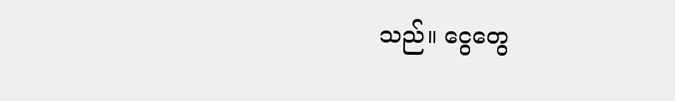သည်။ ငွေတွေ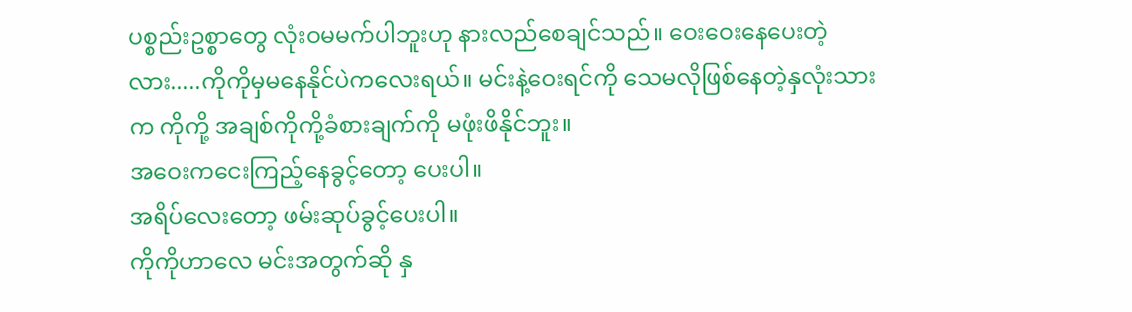ပစ္စည်းဥစ္စာတွေ လုံးဝမမက်ပါဘူးဟု နားလည်စေချင်သည်။ ဝေးဝေးနေပေးတဲ့လား.....ကိုကိုမှမနေနိုင်ပဲကလေးရယ်။ မင်းနဲ့ဝေးရင်ကို သေမလိုဖြစ်နေတဲ့နှလုံးသားက ကိုကို့ အချစ်ကိုကို့ခံစားချက်ကို မဖုံးဖိနိုင်ဘူး။
အဝေးကငေးကြည့်နေခွင့်တော့ ပေးပါ။
အရိပ်လေးတော့ ဖမ်းဆုပ်ခွင့်ပေးပါ။
ကိုကိုဟာလေ မင်းအတွက်ဆို နှ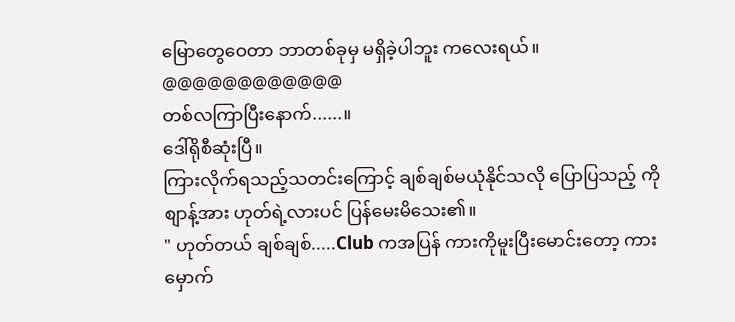မြောတွေဝေတာ ဘာတစ်ခုမှ မရှိခဲ့ပါဘူး ကလေးရယ်။
@@@@@@@@@@@@
တစ်လကြာပြီးနောက်......။
ဒေါ်ရိုစီဆုံးပြီ။
ကြားလိုက်ရသည့်သတင်းကြောင့် ချစ်ချစ်မယုံနိုင်သလို ပြောပြသည့် ကိုစျာန့်အား ဟုတ်ရဲ့လားပင် ပြန်မေးမိသေး၏။
" ဟုတ်တယ် ချစ်ချစ်.....Club ကအပြန် ကားကိုမူးပြီးမောင်းတော့ ကားမှောက်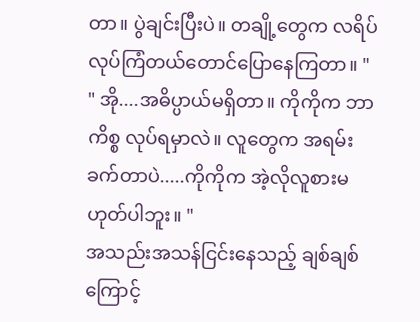တာ။ ပွဲချင်းပြီးပဲ။ တချို့တွေက လရိပ်လုပ်ကြံတယ်တောင်ပြောနေကြတာ။ "
" အို....အဓိပ္ပာယ်မရှိတာ။ ကိုကိုက ဘာကိစ္စ လုပ်ရမှာလဲ။ လူတွေက အရမ်းခက်တာပဲ.....ကိုကိုက အဲ့လိုလူစားမဟုတ်ပါဘူး။ "
အသည်းအသန်ငြင်းနေသည့် ချစ်ချစ်ကြောင့်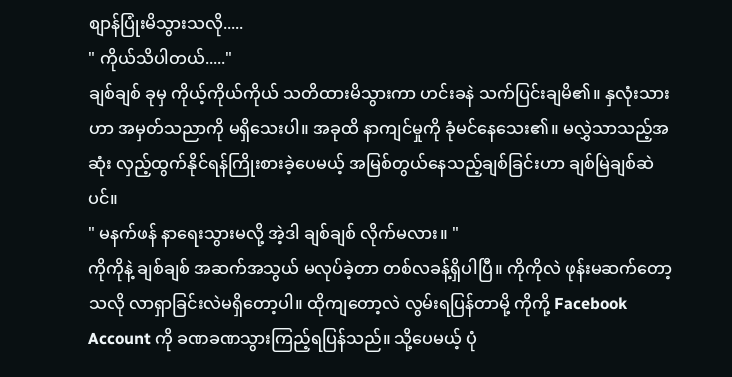စျာန်ပြုံးမိသွားသလို.....
" ကိုယ်သိပါတယ်....."
ချစ်ချစ် ခုမှ ကိုယ့်ကိုယ်ကိုယ် သတိထားမိသွားကာ ဟင်းခနဲ သက်ပြင်းချမိ၏။ နှလုံးသားဟာ အမှတ်သညာကို မရှိသေးပါ။ အခုထိ နာကျင်မှုကို ခုံမင်နေသေး၏။ မလွှဲသာသည့်အဆုံး လှည့်ထွက်နိုင်ရန်ကြိုးစားခဲ့ပေမယ့် အမြစ်တွယ်နေသည့်ချစ်ခြင်းဟာ ချစ်မြဲချစ်ဆဲပင်။
" မနက်ဖန် နာရေးသွားမလို့ အဲ့ဒါ ချစ်ချစ် လိုက်မလား။ "
ကိုကိုနဲ့ ချစ်ချစ် အဆက်အသွယ် မလုပ်ခဲ့တာ တစ်လခန့်ရှိပါပြီ။ ကိုကိုလဲ ဖုန်းမဆက်တော့သလို လာရှာခြင်းလဲမရှိတော့ပါ။ ထိုကျတော့လဲ လွမ်းရပြန်တာမို့ ကိုကို့ Facebook Account ကို ခဏခဏသွားကြည့်ရပြန်သည်။ သို့ပေမယ့် ပုံ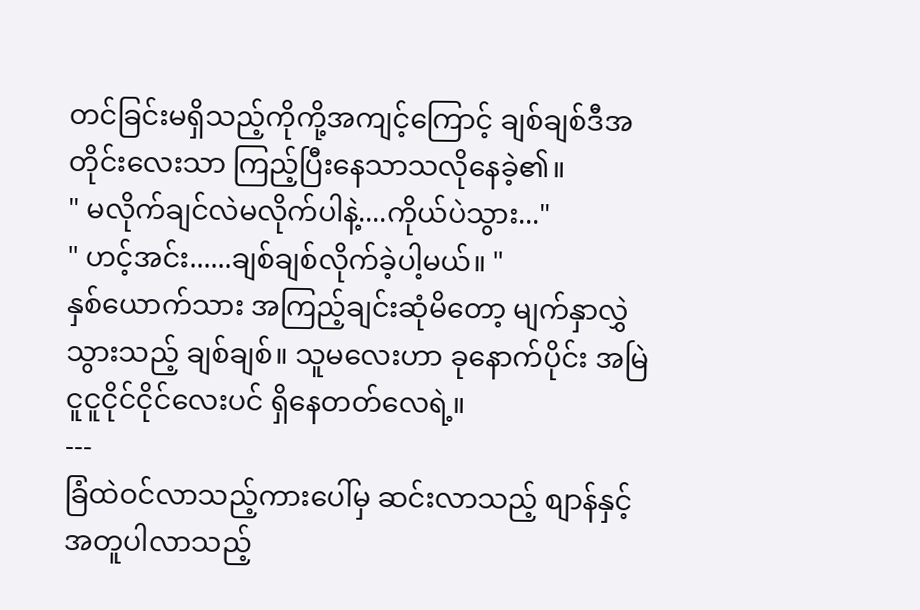တင်ခြင်းမရှိသည့်ကိုကို့အကျင့်ကြောင့် ချစ်ချစ်ဒီအတိုင်းလေးသာ ကြည့်ပြီးနေသာသလိုနေခဲ့၏။
" မလိုက်ချင်လဲမလိုက်ပါနဲ့....ကိုယ်ပဲသွား..."
" ဟင့်အင်း......ချစ်ချစ်လိုက်ခဲ့ပါ့မယ်။ "
နှစ်ယောက်သား အကြည့်ချင်းဆုံမိတော့ မျက်နှာလွှဲသွားသည့် ချစ်ချစ်။ သူမလေးဟာ ခုနောက်ပိုင်း အမြဲငူငူငိုင်ငိုင်လေးပင် ရှိနေတတ်လေရဲ့။
---
ခြံထဲဝင်လာသည့်ကားပေါ်မှ ဆင်းလာသည့် စျာန်နှင့် အတူပါလာသည့်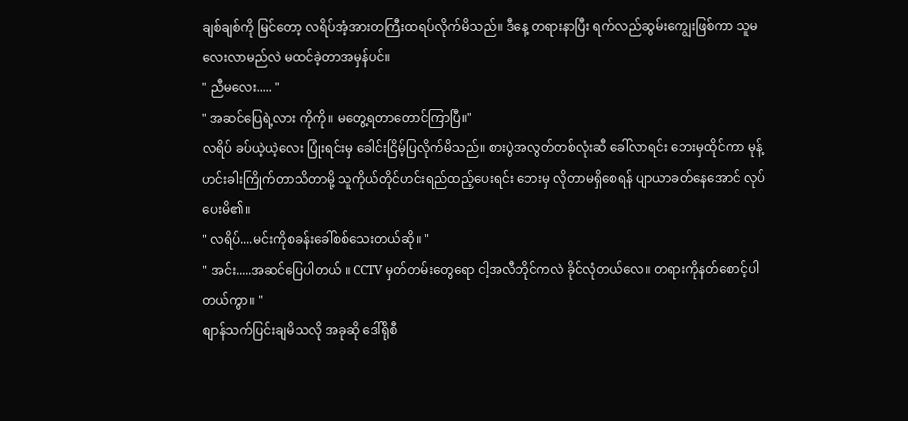ချစ်ချစ်ကို မြင်တော့ လရိပ်အံ့အားတကြီးထရပ်လိုက်မိသည်။ ဒီနေ့ တရားနာပြီး ရက်လည်ဆွမ်းကျွေးဖြစ်ကာ သူမလေးလာမည်လဲ မထင်ခဲ့တာအမှန်ပင်။
" ညီမလေး..... "
" အဆင်ပြေရဲ့လား ကိုကို။ မတွေ့ရတာတောင်ကြာပြီ။"
လရိပ် ခပ်ယဲ့ယဲ့လေး ပြုံးရင်းမှ ခေါင်းငြိမ့်ပြလိုက်မိသည်။ စားပွဲအလွတ်တစ်လုံးဆီ ခေါ်လာရင်း ဘေးမှထိုင်ကာ မုန့်ဟင်းခါးကြိုက်တာသိတာမို့ သူကိုယ်တိုင်ဟင်းရည်ထည့်ပေးရင်း ဘေးမှ လိုတာမရှိစေရန် ပျာယာခတ်နေအောင် လုပ်ပေးမိ၏။
" လရိပ်....မင်းကိုစခန်းခေါ်စစ်သေးတယ်ဆို။ "
" အင်း.....အဆင်ပြေပါတယ် ။ CCTV မှတ်တမ်းတွေရော ငါ့အလီဘိုင်ကလဲ ခိုင်လုံတယ်လေ။ တရားကိုနတ်စောင့်ပါတယ်ကွာ။ "
စျာန်သက်ပြင်းချမိသလို အခုဆို ဒေါ်ရိုစီ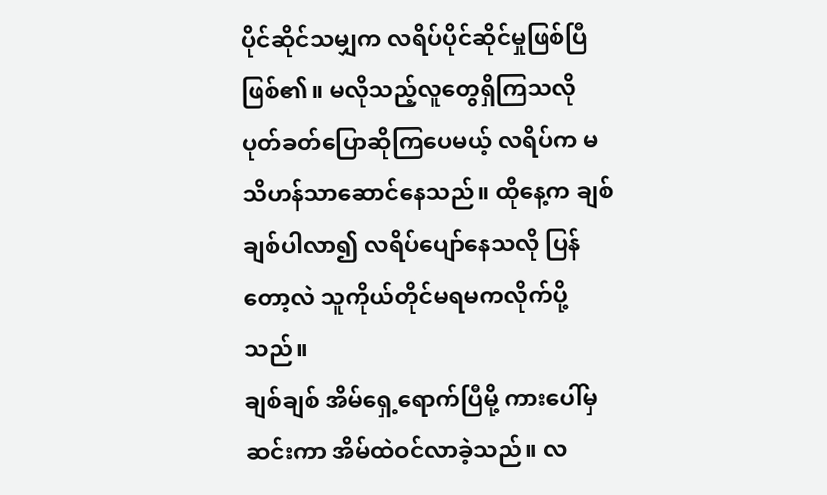ပိုင်ဆိုင်သမျှက လရိပ်ပိုင်ဆိုင်မှုဖြစ်ပြီဖြစ်၏။ မလိုသည့်လူတွေရှိကြသလို ပုတ်ခတ်ပြောဆိုကြပေမယ့် လရိပ်က မသိဟန်သာဆောင်နေသည်။ ထိုနေ့က ချစ်ချစ်ပါလာ၍ လရိပ်ပျော်နေသလို ပြန်တော့လဲ သူကိုယ်တိုင်မရမကလိုက်ပို့သည်။
ချစ်ချစ် အိမ်ရှေ့ရောက်ပြီမို့ ကားပေါ်မှဆင်းကာ အိမ်ထဲဝင်လာခဲ့သည်။ လ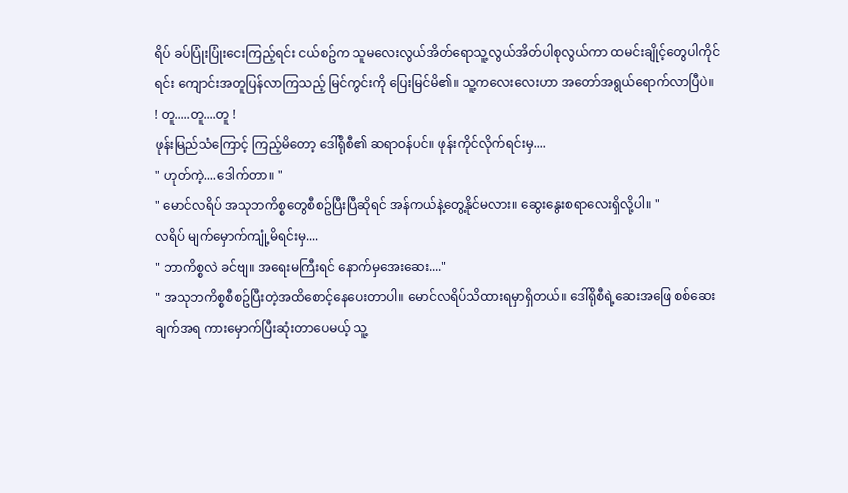ရိပ် ခပ်ပြုံးပြုံးငေးကြည့်ရင်း ငယ်စဥ်က သူမလေးလွယ်အိတ်ရောသူ့လွယ်အိတ်ပါစုလွယ်ကာ ထမင်းချိုင့်တွေပါကိုင်ရင်း ကျောင်းအတူပြန်လာကြသည့် မြင်ကွင်းကို ပြေးမြင်မိ၏။ သူ့ကလေးလေးဟာ အတော်အရွယ်ရောက်လာပြီပဲ။
! တူ.....တူ....တူ !
ဖုန်းမြည်သံကြောင့် ကြည့်မိတော့ ဒေါ်ရိုစီ၏ ဆရာဝန်ပင်။ ဖုန်းကိုင်လိုက်ရင်းမှ....
" ဟုတ်ကဲ့....ဒေါက်တာ။ "
" မောင်လရိပ် အသုဘကိစ္စတွေစီစဥ်ပြီးပြီဆိုရင် အန်ကယ်နဲ့တွေ့နိုင်မလား။ ဆွေးနွေးစရာလေးရှိလို့ပါ။ "
လရိပ် မျက်မှောက်ကျုံ့မိရင်းမှ....
" ဘာကိစ္စလဲ ခင်ဗျ။ အရေးမကြီးရင် နောက်မှအေးဆေး...."
" အသုဘကိစ္စစီစဥ်ပြီးတဲ့အထိစောင့်နေပေးတာပါ။ မောင်လရိပ်သိထားရမှာရှိတယ်။ ဒေါ်ရိုစီရဲ့ဆေးအဖြေ စစ်ဆေးချက်အရ ကားမှောက်ပြီးဆုံးတာပေမယ့် သူ့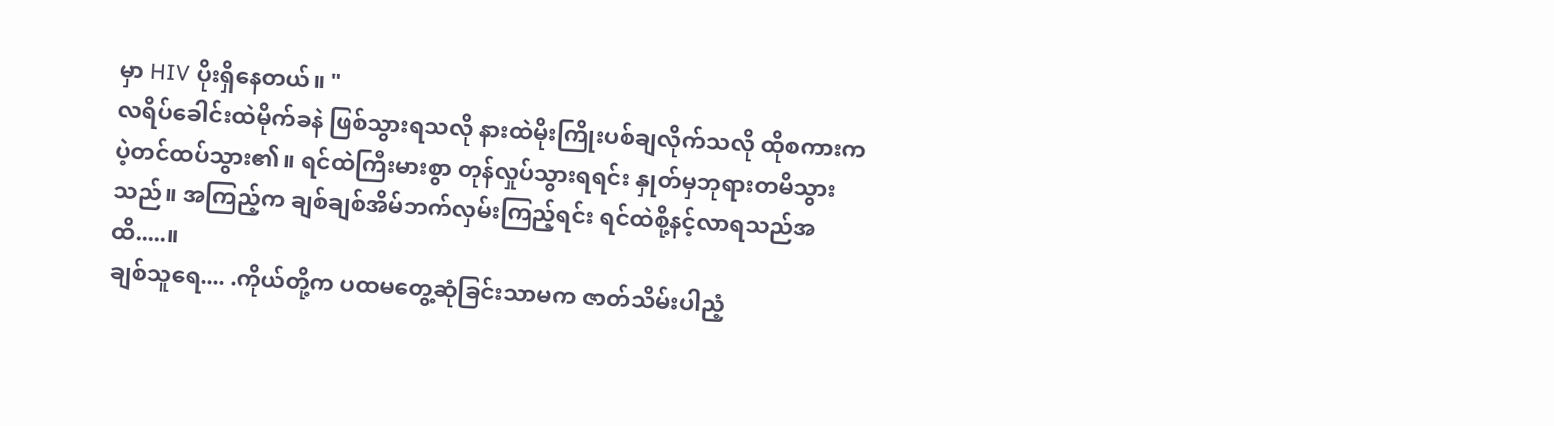မှာ HIV ပိုးရှိနေတယ်။ "
လရိပ်ခေါင်းထဲမိုက်ခနဲ ဖြစ်သွားရသလို နားထဲမိုးကြိုးပစ်ချလိုက်သလို ထိုစကားကပဲ့တင်ထပ်သွား၏။ ရင်ထဲကြီးမားစွာ တုန်လှုပ်သွားရရင်း နှုတ်မှဘုရားတမိသွားသည်။ အကြည့်က ချစ်ချစ်အိမ်ဘက်လှမ်းကြည့်ရင်း ရင်ထဲစို့နင့်လာရသည်အထိ.....။
ချစ်သူရေ.... .ကိုယ်တို့က ပထမတွေ့ဆုံခြင်းသာမက ဇာတ်သိမ်းပါညံ့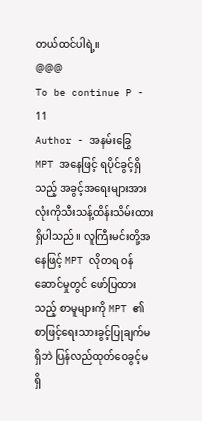တယ်ထင်ပါရဲ့။
@@@
To be continue P - 11
Author - အနမ်းခြွေ
MPT အနေဖြင့် ရပိုင်ခွင့်ရှိသည့် အခွင့်အရေးများအားလုံးကိုသီးသန့်ထိန်းသိမ်းထားရှိပါသည်။ လူကြီးမင်းတို့အနေဖြင့် MPT လိုတရ ဝန်ဆောင်မှုတွင် ဖော်ပြထားသည့် စာမူများကို MPT ၏ စာဖြင့်ရေးသားခွင့်ပြုချက်မရှိဘဲ ပြန်လည်ထုတ်ဝေခွင့်မရှိ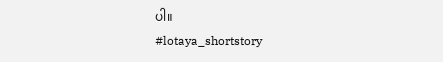ပါ။
#lotaya_shortstory